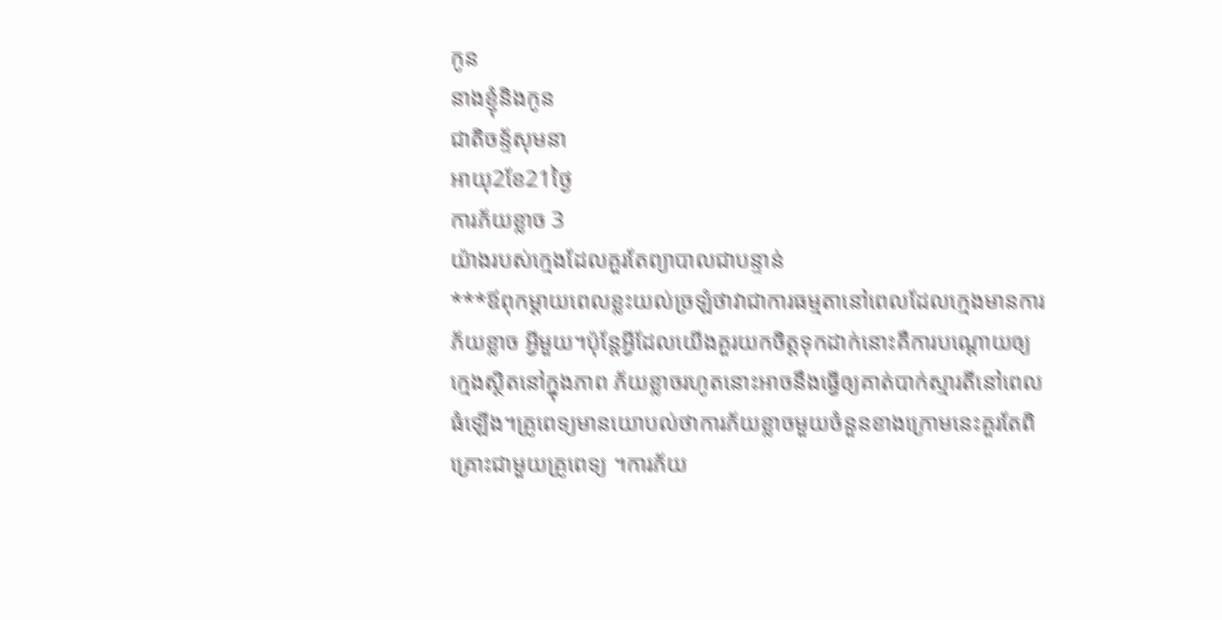កូន
នាងខ្ញុំនិងកូន
ជាតិចន្ទ័សុមនា
អាយុ2ខែ21ថ្ងៃ
ការភ័យខ្លាច 3
យ៉ាងរបស់ក្មេងដែលគួរតែព្យាបាលជាបន្ទាន់
***ឪពុកម្តាយពេលខ្លះយល់ច្រឡំថាវាជាការធម្មតានៅពេលដែលក្មេងមានការភ័យខ្លាច អ្វីមួយ។ប៉ុន្តែអី្វដែលយើងគួរយកចិត្តទុកដាក់នោះគឺការបណ្តោយឲ្យក្មេងស្ថិតនៅក្នុងភាព ភ័យខ្លាចរហូតនោះអាចនឹងធ្វើឲ្យគាត់បាក់ស្មារតីនៅពេលធំឡើង។គ្រូពេទ្យមានយោបល់ថាការភ័យខ្លាចមួយចំនួនខាងក្រោមនេះគួរតែពិគ្រោះជាមួយគ្រូពេទ្យ ។ការភ័យ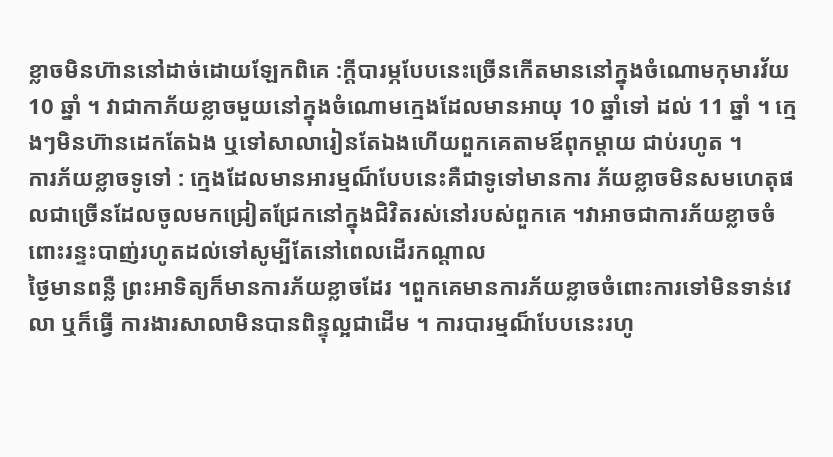ខ្លាចមិនហ៊ាននៅដាច់ដោយឡែកពិគេ :ក្តីបារម្ភបែបនេះច្រើនកើតមាននៅក្នុងចំណោមកុមារវ័យ 10 ឆ្នាំ ។ វាជាកាភ័យខ្លាចមួយនៅក្នុងចំណោមក្មេងដែលមានអាយុ 10 ឆ្នាំទៅ ដល់ 11 ឆ្នាំ ។ ក្មេងៗមិនហ៊ានដេកតែឯង ឬទៅសាលារៀនតែឯងហើយពួកគេតាមឪពុកម្តាយ ជាប់រហូត ។
ការភ័យខ្លាចទូទៅ : ក្មេងដែលមានអារម្មណ៏បែបនេះគឺជាទូទៅមានការ ភ័យខ្លាចមិនសមហេតុផលជាច្រើនដែលចូលមកជ្រៀតជ្រែកនៅក្នុងជិវិតរស់នៅរបស់ពួកគេ ។វាអាចជាការភ័យខ្លាចចំពោះរន្ទះបាញ់រហូតដល់ទៅសូម្បីតែនៅពេលដើរកណ្តាល
ថ្ងៃមានពន្លឺ ព្រះអាទិត្យក៏មានការភ័យខ្លាចដែរ ។ពួកគេមានការភ័យខ្លាចចំពោះការទៅមិនទាន់វេលា ឬក៏ធ្វើ ការងារសាលាមិនបានពិន្ទុល្អជាដើម ។ ការបារម្មណ៏បែបនេះរហូ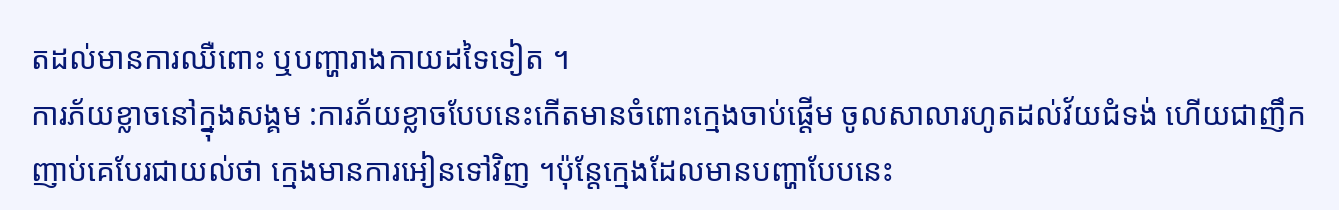តដល់មានការឈឺពោះ ឬបញ្ហារាងកាយដទៃទៀត ។
ការភ័យខ្លាចនៅក្នុងសង្គម :ការភ័យខ្លាចបែបនេះកើតមានចំពោះក្មេងចាប់ផ្តើម ចូលសាលារហូតដល់វ័យជំទង់ ហើយជាញឹកញាប់គេបែរជាយល់ថា ក្មេងមានការអៀនទៅវិញ ។ប៉ុន្តែក្មេងដែលមានបញ្ហាបែបនេះ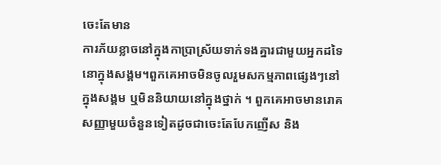ចេះតែមាន
ការភ័យខ្លាចនៅក្នុងកាប្រាស្រ័យទាក់ទងគ្នារជាមួយអ្នកដទៃនោក្នុងសង្គម។ពួកគេអាចមិនចូលរួមសកម្មភាពផ្សេងៗនៅក្នុងសង្គម ឬមិននិយាយនៅក្នុងថ្នាក់ ។ ពួកគេអាចមានរោគសញ្ញាមួយចំនួនទៀតដូចជាចេះតែបែកញើស និង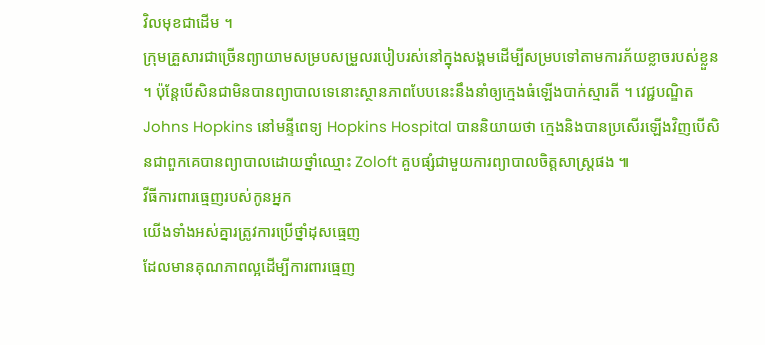វិលមុខជាដើម ។
ក្រុមគ្រួសារជាច្រើនព្យាយាមសម្របសម្រួលរបៀបរស់នៅក្នុងសង្គមដើម្បីសម្របទៅតាមការភ័យខ្លាចរបស់ខ្លួន ។ ប៉ុន្តែបើសិនជាមិនបានព្យាបាលទេនោះស្ថានភាពបែបនេះនឹងនាំឲ្យក្មេងធំឡើងបាក់ស្មារតី ។ វេជ្ជបណ្ឌិត Johns Hopkins នៅមន្ទីពេទ្យ Hopkins Hospital បាននិយាយថា ក្មេងនិងបានប្រសើរឡើងវិញបើសិនជាពួកគេបានព្យាបាលដោយថ្នាំឈ្មោះ Zoloft គួបផ្សំជាមួយការព្យាបាលចិត្តសាស្រ្តផង ៕
វីធីការពារធ្មេញរបស់កូនអ្នក
យើងទាំងអស់គ្នារត្រូវការប្រើថ្នាំដុសធ្មេញ
ដែលមានគុណភាពល្អដើម្បីការពារធ្មេញ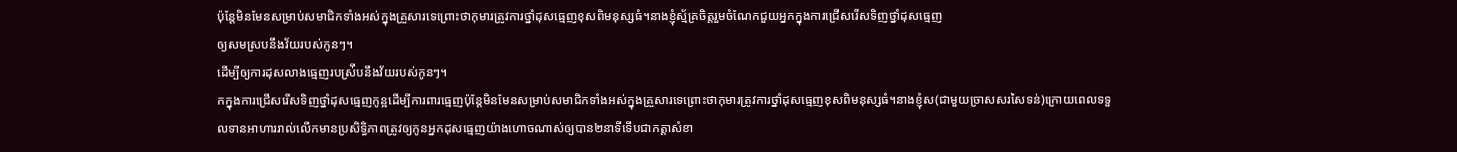ប៉ុន្តែមិនមែនសម្រាប់សមាជិកទាំងអស់ក្នុងគ្រួសារទេព្រោះថាកុមារត្រូវការថ្នាំដុសធ្មេញខុសពិមនុស្សធំ។នាងខ្ញុំស្ម័គ្រចិត្តរួមចំណែកជួយអ្នកក្នុងការជ្រើសរើសទិញថ្នាំដុសធ្មេញ
ឲ្យសមស្របនឹងវ័យរបស់កូនៗ។
ដើម្បីឲ្យការដុសលាងធ្មេញរបស់ី្របនឹងវ័យរបស់កូនៗ។
កក្នុងការជ្រើសរើសទិញថ្នាំដុសធ្មេញកូន្អដើម្បីការពារធ្មេញប៉ុន្តែមិនមែនសម្រាប់សមាជិកទាំងអស់ក្នុងគ្រួសារទេព្រោះថាកុមារត្រូវការថ្នាំដុសធ្មេញខុសពិមនុស្សធំ។នាងខ្ញុំស(ជាមួយច្រាសសរសៃទន់)ក្រោយពេលទទួលទានអាហាររាល់លើកមានប្រសិទ្ធិភាពត្រូវឲ្យកូនអ្នកដុសធ្មេញយ៉ាងហោចណាស់ឲ្យបាន២នាទីទើបជាកត្តាសំខា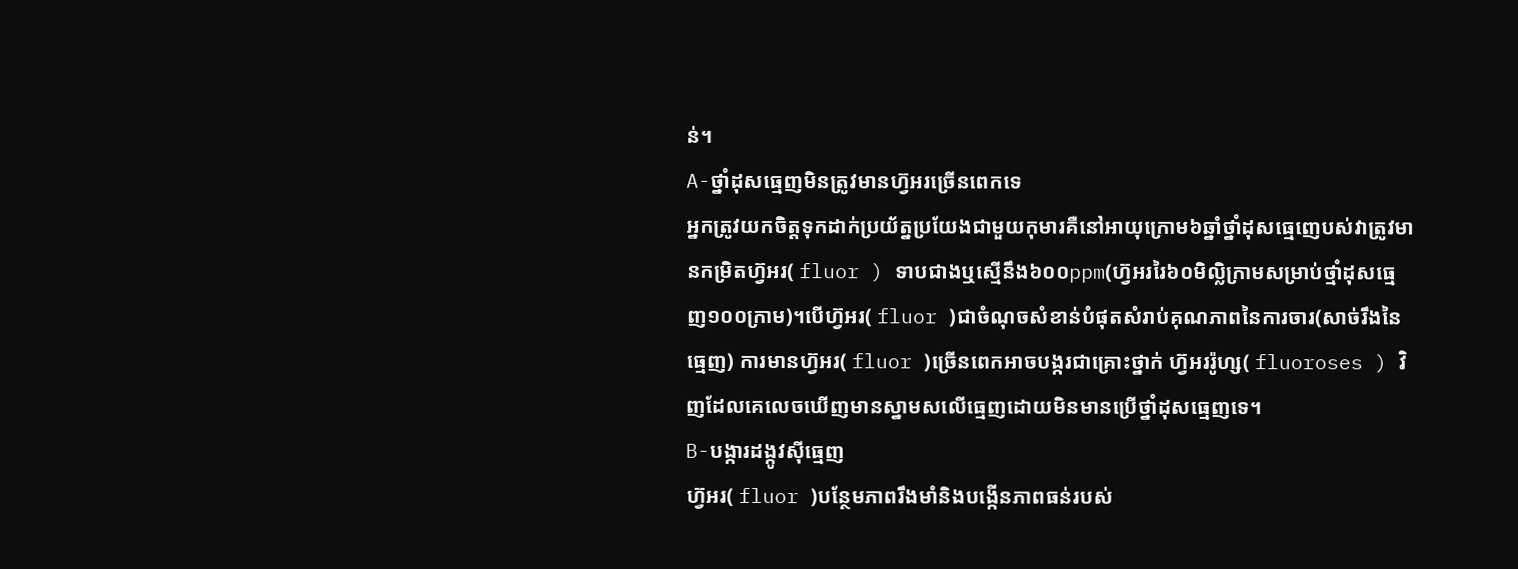ន់។
A-ថ្នាំដុសធ្មេញមិនត្រូវមានហ៊្វអរច្រើនពេកទេ
អ្នកត្រូវយកចិត្តទុកដាក់ប្រយ័ត្នប្រយែងជាមួយកុមារគឺនៅអាយុក្រោម៦ឆ្នាំថ្នាំដុសធ្មេញេបស់វាត្រូវមានកម្រិតហ៊្វអរ( fluor ) ទាបជាងឬស្មើនឹង៦០០ppm(ហ៊្វអររៃ៦០មិលិ្លក្រាមសម្រាប់ថ្មាំដុសធ្មេញ១០០ក្រាម)។បើហ៊្វអរ( fluor )ជាចំណុចសំខាន់បំផុតសំរាប់គុណភាពនៃការចារ(សាច់រឹងនៃធ្មេញ) ការមានហ៊្វអរ( fluor )ច្រើនពេកអាចបង្ករជាគ្រោះថ្នាក់ ហ៊្វអររ៉ូហ្ស( fluoroses ) វិញដែលគេលេចឃើញមានស្នាមសលើធ្មេញដោយមិនមានប្រើថ្នាំដុសធ្មេញទេ។
B-បង្ការដង្កូវស៊ីធ្មេញ
ហ៊្វអរ( fluor )បន្ថែមភាពរឹងមាំនិងបង្កើនភាពធន់របស់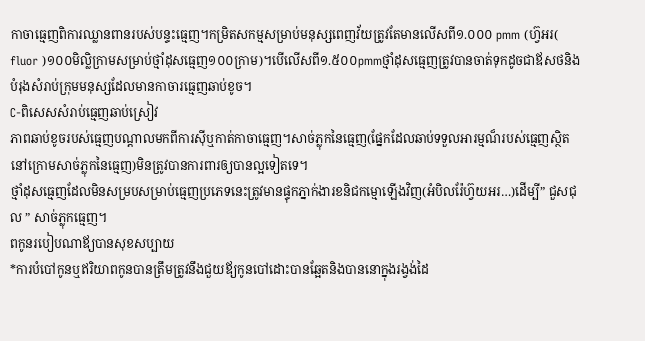កាចាធ្មេញពិការឈ្លានពានរបស់បន្ទះធ្មេញ។កម្រិតសកម្មសម្រាប់មនុស្សពេញវ័យត្រូវតែមានលើសពី១.០០០ pmm (ហ៊្វអរ( fluor )១០០មិលិ្លក្រាមសម្រាប់ថ្មាំដុសធ្មេញ១០០ក្រាម)។បើលើសពី១.៥០០pmmថ្មាំដុសធ្មេញត្រូវបានចាត់ទុកដូចជាឪសថនិងបំរុងសំរាប់ក្រុមមនុស្សដែលមានកាចារធ្មេញឆាប់ខូច។
C-ពិសេសសំរាប់ធ្មេញឆាប់ស្រៀវ
ភាពឆាប់ខូចរបស់ធ្មេញបណ្តាលមកពីការស៊ីឬកាត់កាចាធ្មេញ។សាច់ភ្លុកនៃធ្មេញ(ផ្នែកដែលឆាប់ទទួលអារម្មណ៏របស់ធ្មេញស្ថិតនៅក្រោមសាច់ភ្លុកនៃធ្មេញ)មិនត្រូវបានការពារឲ្យបានល្អទៀតទេ។
ថ្មាំដុសធ្មេញដែលមិនសម្របសម្រាប់ធ្មេញប្រភេទនេះត្រូវមានផ្ទុកភ្នាក់ងារខនិជកម្មោឡើងវិញ(អំបិលរ៉ែហ៊្វយអរ…)ដើម្បី” ជួសជុល ” សាច់ភ្លុកធ្មេញ។
ពកូនរបៀបណាឪ្យបានសុខសប្បាយ
*ការបំបៅកូនឬឥរិយាពកូនបានត្រឹមត្រូវនឹងជួយឪ្យកូនបៅដោះបានឆ្អែតនិងបាននោក្នុងរង្វង់ដៃ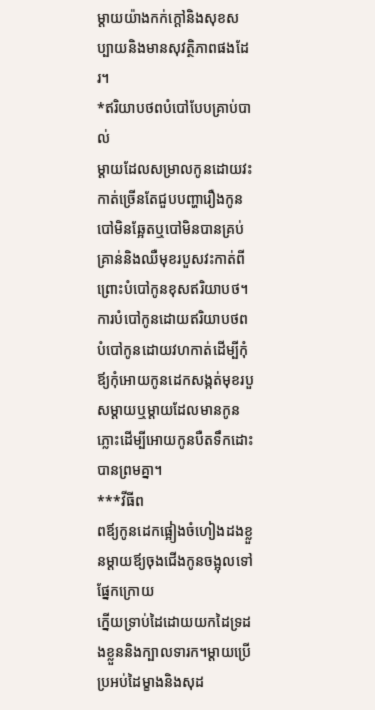ម្តាយយ៉ាងកក់ក្តៅនិងសុខសប្បាយនិងមានសុវត្ថិភាពផងដែរ។
*ឥរិយាបថពបំបៅបែបគ្រាប់បាល់
ម្តាយដែលសម្រាលកូនដោយវះកាត់ច្រើនតែជួបបញ្ហារឿងកូនបៅមិនឆ្អែតឬបៅមិនបានគ្រប់គ្រាន់និងឈឺមុខរបួសវះកាត់ពីព្រោះបំបៅកូនខុសឥរិយាបថ។ការបំបៅកូនដោយឥរិយាបថពបំបៅកូនដោយវហកាត់ដើម្បីកុំឪ្យកុំអោយកូនដេកសង្កត់មុខរបួសម្តាយឬម្តាយដែលមានកូនភ្លោះដើម្បីអោយកូនបឺតទឹកដោះបានព្រមគ្នា។
***វីធីព
ពឪ្យកូនដេកផ្អៀងចំហៀងដងខ្លួនម្តាយឪ្យចុងជើងកូនចង្អុលទៅផ្នែកក្រោយ
ក្នើយទ្រាប់ដៃដោយយកដៃទ្រដងខ្លួននិងក្បាលទារក។ម្តាយប្រើប្រអប់ដៃម្ខាងនិងសុដ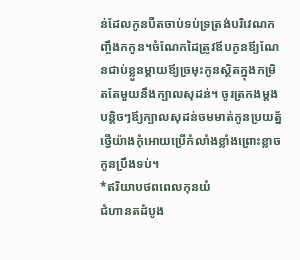ន់ដែលកូនបឺតចាប់ទប់ទ្រត្រង់បរិវេណកញ្ចឹងកកូន។ចំណែកដៃត្រូវឪបកូនឪ្យណែនជាប់ខ្លួនម្តាយឪ្យច្រមុះកូនស្ថិតក្នុងកម្រិតតែមួយនឹងក្បាលសុដន់។ ចូរត្រកងម្តងបន្តិចៗឪ្យក្បាលសុដន់ចមមាត់កូនប្រយត្ន័ថ្វើយ៉ាងកុំអោយប្រើកំលាំងខ្លាំងព្រោះខ្លាចកូនប្រឹងទប់។
*ឥរិយាបថពពេលកុនយំ
ជំហានតដំបូង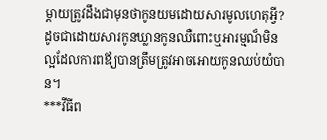ម្តាយត្រូវដឹងជាមុនថាកូនយមដោយសារមូលហេតុអ្វី?ដូចជាដោយសារកូនឃ្លានកូនឈឺពោះឬអារម្មណ៏មិនល្អដែលការពឪ្យបានត្រឹមត្រូវអាចអោយកូនឈប់យំបាន។
***វីធីព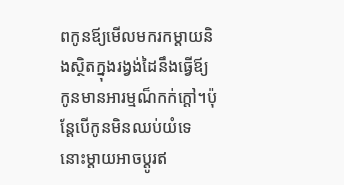ពកូនឪ្យមើលមករកម្តាយនិងស្ថិតក្នុងរង្វង់ដៃនឹងធ្វើឪ្យកូនមានអារម្មណ៏កក់ក្តៅ។ប៉ុន្តែបើកូនមិនឈប់យំទេនោះម្តាយអាចប្តូរឥ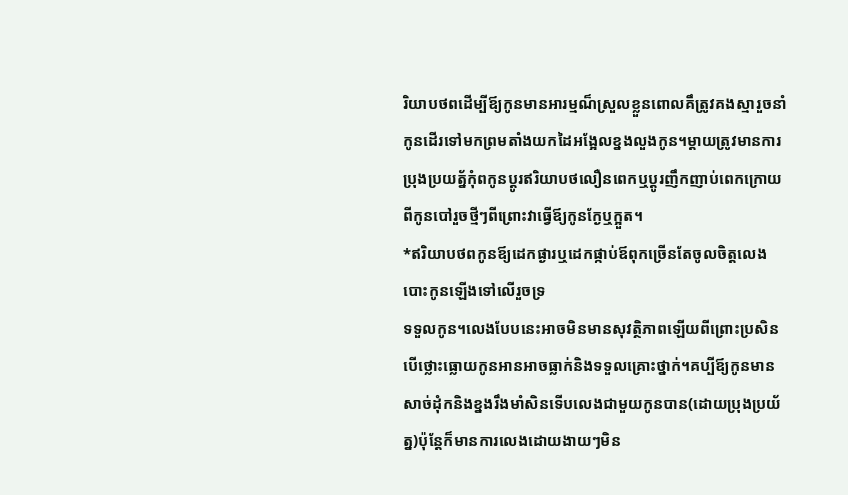រិយាបថពដើម្បីឪ្យកូនមានអារម្មណ៏ស្រួលខ្លួនពោលគឹត្រូវគងស្មារួចនាំកូនដើរទៅមកព្រមតាំងយកដៃអង្អែលខ្នងលួងកូន។ម្តាយត្រូវមានការប្រុងប្រយត្ន័កុំពកូនប្តូរឥរិយាបថលឿនពេកឬប្តូរញឹកញាប់ពេកក្រោយពីកូនបៅរួចថ្មីៗពីព្រោះវាធ្វើឪ្យកូនក្ងែឬក្អួត។
*ឥរិយាបថពកូនឪ្យដេកផ្ងារឬដេកផ្កាប់ឪពុកច្រើនតែចូលចិត្តលេងបោះកូនឡើងទៅលើរួចទ្រ
ទទួលកូន។លេងបែបនេះអាចមិនមានសុវត្ថិភាពឡើយពីព្រោះប្រសិនបើថ្លោះធ្លោយកូនអានអាចធ្លាក់និងទទួលគ្រោះថ្នាក់។គប្បីឪ្យកូនមានសាច់ដុំកនិងខ្នងរឹងមាំសិនទើបលេងជាមួយកូនបាន(ដោយប្រុងប្រយ័ត្ន)ប៉ុន្តែក៏មានការលេងដោយងាយៗមិន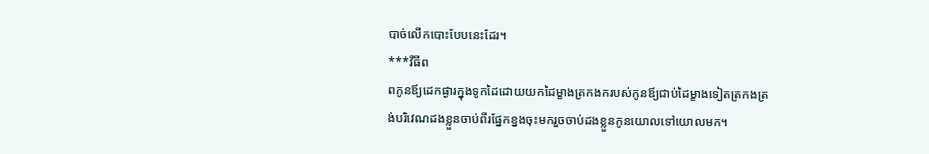បាច់លើកបោះបែបនេះដែរ។
***វីធីព
ពកូនឪ្យដេកផ្ងារក្នុងទូកដៃដោយយកដៃម្ខាងត្រកងករបស់កូនឪ្យជាប់ដៃម្ខាងទៀតត្រកងត្រង់បរិវេណដងខ្លួនចាប់ពីរផ្នែកខ្នងចុះមករួចចាប់ដងខ្លួនកូនយោលទៅយោលមក។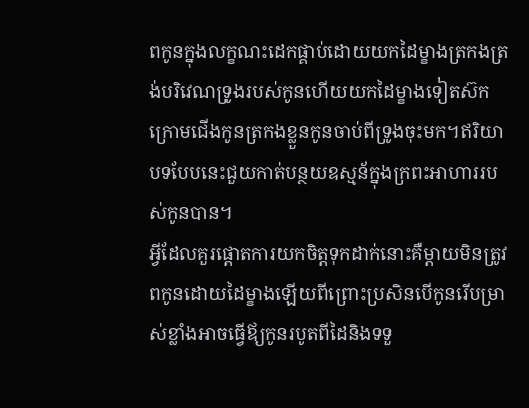ពកូនក្នុងលក្ខណះដេកផ្គាប់ដោយយកដៃម្ខាងត្រកងត្រង់បរិវេណទ្រូងរបស់កូនហើយយកដៃម្ខាងទៀតស៊កក្រោមជើងកូនត្រកងខ្លួនកូនចាប់ពីទ្រូងចុះមក។ឥរិយាបទបែបនេះជួយកាត់បន្ថយឧស្មន័ក្នុងក្រពះអាហាររបស់កូនបាន។
អ្វីដែលគួរផ្តោតការយកចិត្តទុកដាក់នោះគឺម្តាយមិនត្រូវពកូនដោយដៃម្ខាងឡើយពីព្រោះប្រសិនបើកូនរើបម្រាស់ខ្លាំងអាចធ្វើឪ្យកូនរបូតពីដៃនិងទទួ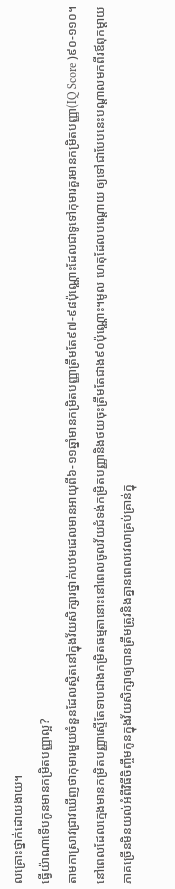លគ្រោះថ្នាក់ដោយងាយ។
ធ្វើយ៉ាណាទើបកូនមានកម្រិតបញ្ញាល្អ?
តាមកាស្រាវជ្រាវឃើញថាកុមារមួយចំនួនដែលស្ថិតនៅក្នុងវ័យសិក្សារថ្នាក់បឋមដេលមានអាយុពី៦-១១ឆ្នាំមានកម្រិតបញ្ញាត្រឹមតែ៩៧-៩៨ប៉ុណ្ណោះដែលជាទូទៅកុមារគួរមានកម្រិតបញ្ញា(IQ Score )៩០-១១០។នៅពេលដែលក្មេងមានកម្រិតបញ្ញាស្ទើតែទាបជាងកម្រិតធម្មតានោះនៅពេលចូលវ័យជំទង់កម្រិតបញ្ញានិងថយចុះត្រឹមតែជាង៩០ប៉ុណ្ណោះ។មូល ហេតុដែលបណ្តោយ ឲ្យទៅជាបែបនេះបណ្តាលមកពីរឪពុកម្តាយភាគច្រើនមិនយល់អំពីវិធីចិញ្ចឹមកូនក្នុងវ័យសិក្សាឲ្យបានត្រឹមត្រូវនិងគ្នានពេលវេលាគ្រប់គ្រាន់ក្នុ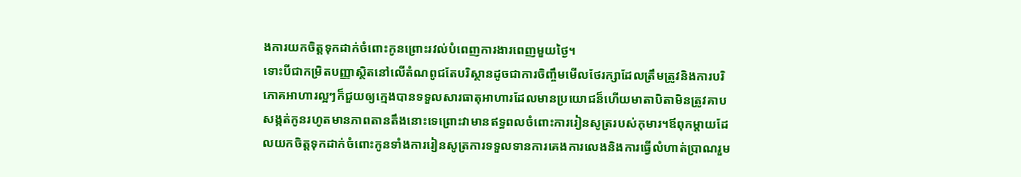ងការយកចិត្តទុកដាក់ចំពោះកូនព្រោះរវល់បំពេញការងារពេញមួយថ្ងៃ។
ទោះបីជាកម្រិតបញ្ញាស្ថិតនៅលើតំណពូជតែបរិស្ថានដូចជាការចិញ្ចឹមមើលថែរក្សាដែលត្រឹមត្រូវនិងការបរិភោគអាហារល្អៗក៏ជួយឲ្យក្មេងបានទទួលសារធាតុអាហារដែលមានប្រយោជន៏ហើយមាតាបិតាមិនត្រូវគាបសង្កត់កូនរហូតមានភាពតានតឹងនោះទេព្រោះវាមានឥទ្ធពលចំពោះការរៀនសូត្ររបស់កុមារ។ឪពុកម្តាយដែលយកចិត្តទុកដាក់ចំពោះកូនទាំងការរៀនសូត្រការទទួលទានការគេងការលេងនិងការធ្វើលំហាត់ប្រាណរួម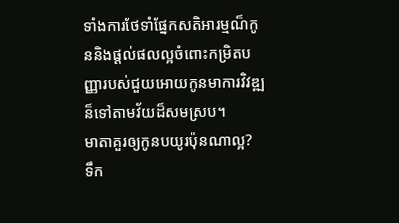ទាំងការថែទាំផ្នែកសតិអារម្មណ៏កូននិងផ្តល់ផលល្អចំពោះកម្រិតបញ្ញារបស់ជួយអោយកូនមាការវិវឌ្ឍន៏ទៅតាមវ័យដ៏សមស្រប។
មាតាគួរឲ្យកូនបយូរប៉ុនណាល្អ?
ទឹក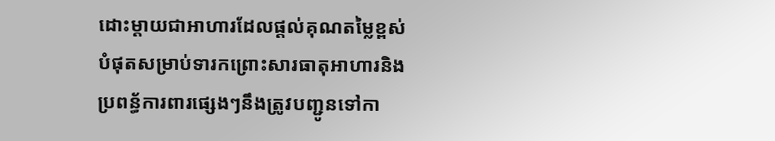ដោះម្តាយជាអាហារដែលផ្តល់គុណតម្លៃខ្ពស់បំផុតសម្រាប់ទារកព្រោះសារធាតុអាហារនិងប្រពន្ធ័ការពារផ្សេងៗនឹងត្រូវបញ្ជូនទៅកា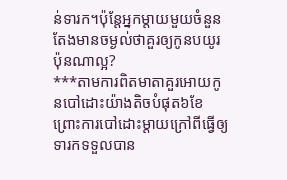ន់ទារក។ប៉ុន្តែអ្នកម្តាយមួយចំនួនតែងមានចម្ងល់ថាគួរឲ្យកូនបយូរប៉ុនណាល្អ?
***តាមការពិតមាតាគួរអោយកូនបៅដោះយ៉ាងតិចបំផុត៦ខែព្រោះការបៅដោះម្តាយក្រៅពីធ្វើឲ្យទារកទទួលបាន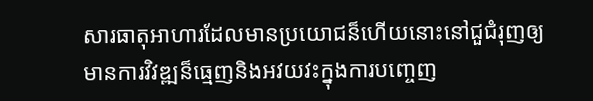សារធាតុអាហារដែលមានប្រយោជន៏ហើយនោះនៅជួជំរុញឲ្យមានការវិវឌ្ឍន៏ធ្មេញនិងអវយវះក្នុងការបញ្ចេញ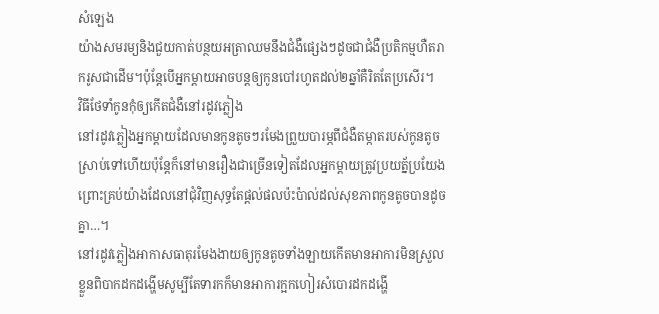សំឡេង
យ៉ាងសមរម្យនិងជួយកាត់បន្ថយអត្រាឈមនឹងជំងឺផ្សេងៗដូចជាជំងឺប្រតិកម្មហឺតរាករូសជាដើម។ប៉ុន្តែបើអ្នកម្តាយអាចបន្តឲ្យកូនបៅរហូតដល់២ឆ្នាំគឺរិតតែប្រសើរ។
វិធីថែទាំកូនកុំឲ្យកើតជំងឺនៅរដូវភ្លៀង
នៅរដូវភ្លៀងអ្នកម្តាយដែលមានកូនតូចៗរមែងព្រួយបារម្ភពីជំងឺតម្កាតរបស់កូនតូចស្រាប់ទៅហើយប៉ុន្តែក៏នៅមានរឿងជាច្រើនទៀតដែលអ្នកម្តាយត្រូវប្រយត្ន័ប្រយែងព្រោះគ្រប់យ៉ាងដែលនៅជុំវិញសុទ្ធតែផ្តល់ផលប៉ះប៉ាល់ដល់សុខភាពកូនតូចបានដូចគ្នា…។
នៅរដូវភ្លៀងអាកាសធាតុរមែងងាយឲ្យកូនតូចទាំងឡាយកើតមានអាការមិនស្រួលខ្លួនពិបាកដកដង្ហើមសូម្បីតែទារកក៏មានអាការក្អកហៀរសំបោរដកដង្ហើ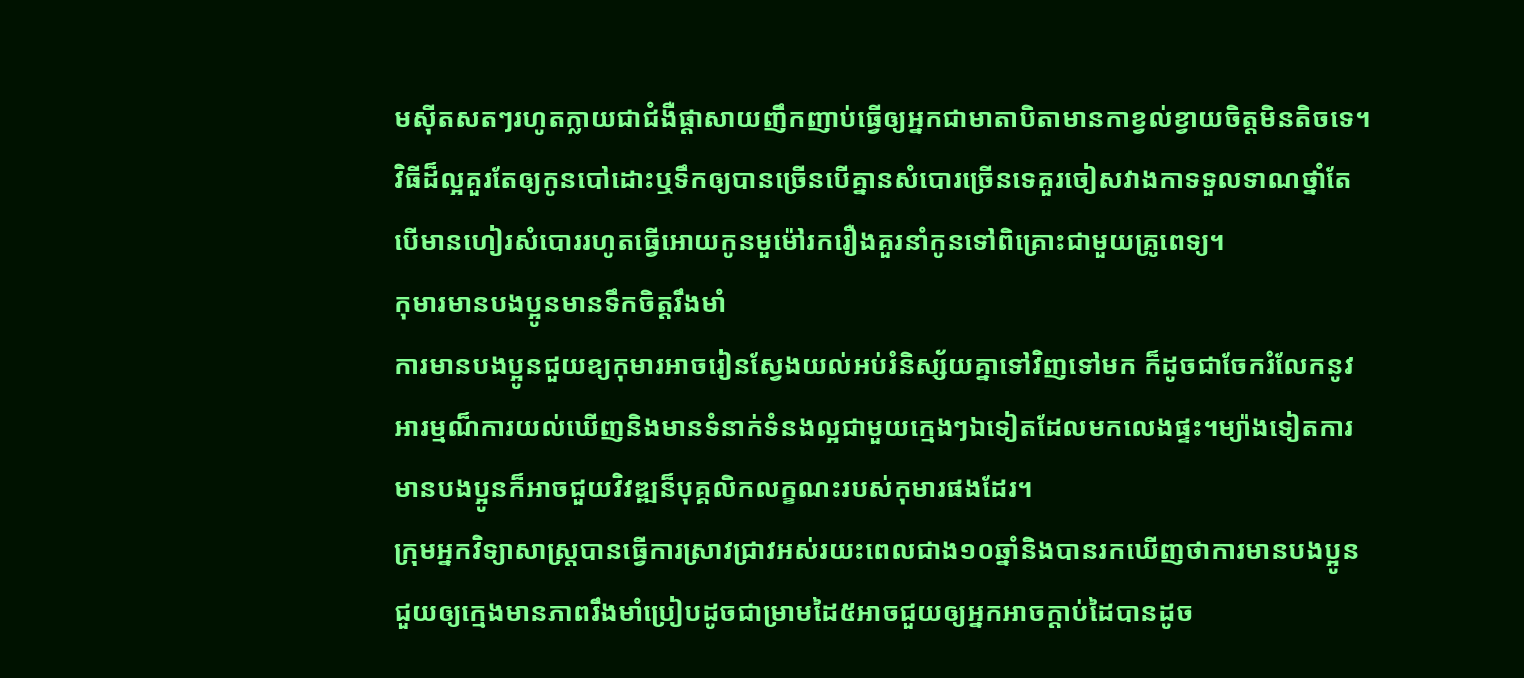មស៊ីតសតៗរហូតក្លាយជាជំងឺផ្តាសាយញឹកញាប់ធ្វើឲ្យអ្នកជាមាតាបិតាមានកាខ្វល់ខ្វាយចិត្តមិនតិចទេ។
វិធីដ៏ល្អគួរតែឲ្យកូនបៅដោះឬទឹកឲ្យបានច្រើនបើគ្នានសំបោរច្រើនទេគួរចៀសវាងកាទទួលទាណថ្នាំតែបើមានហៀរសំបោររហូតធ្វើអោយកូនមួម៉ៅរករឿងគួរនាំកូនទៅពិគ្រោះជាមួយគ្រូពេទ្យ។
កុមារមានបងប្អូនមានទឹកចិត្តរឹងមាំ
ការមានបងប្អូនជួយឧ្យកុមារអាចរៀនស្វែងយល់អប់រំនិស្ស័យគ្នាទៅវិញទៅមក ក៏ដូចជាចែករំលែកនូវអារម្មណ៏ការយល់ឃើញនិងមានទំនាក់ទំនងល្អជាមួយក្មេងៗឯទៀតដែលមកលេងផ្ទះ។ម្យ៉ាងទៀតការមានបងប្អូនក៏អាចជួយវិវឌ្ឍន៏បុគ្គលិកលក្ខណះរបស់កុមារផងដែរ។
ក្រុមអ្នកវិទ្យាសាស្រ្តបានធ្វើការស្រាវជ្រាវអស់រយះពេលជាង១០ឆ្នាំនិងបានរកឃើញថាការមានបងប្អូនជួយឲ្យក្មេងមានភាពរឹងមាំប្រៀបដូចជាម្រាមដៃ៥អាចជួយឲ្យអ្នកអាចក្តាប់ដៃបានដូច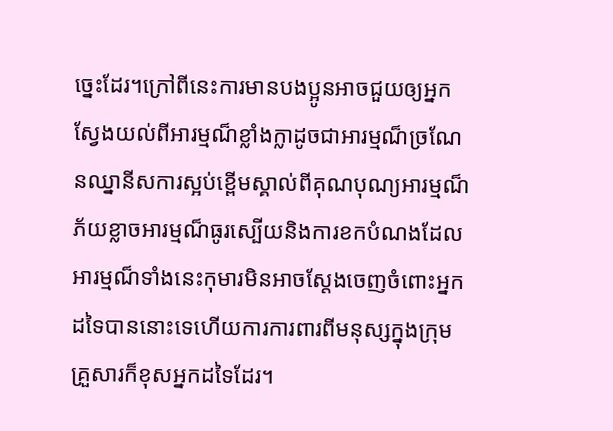ច្នេះដែរ។ក្រៅពីនេះការមានបងប្អូនអាចជួយឲ្យអ្នកស្វែងយល់ពីអារម្មណ៏ខ្លាំងក្លាដូចជាអារម្មណ៏ច្រណែនឈ្នានីសការស្អប់ខ្ពើមស្គាល់ពីគុណបុណ្យអារម្មណ៏ភ័យខ្លាចអារម្មណ៏ធូរស្បើយនិងការខកបំណងដែលអារម្មណ៏ទាំងនេះកុមារមិនអាចស្តែងចេញចំពោះអ្នកដទៃបាននោះទេហើយការការពារពីមនុស្សក្នុងក្រុមគ្រួសារក៏ខុសអ្នកដទៃដែរ។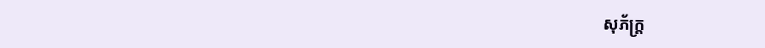សុភ័ក្ត្រ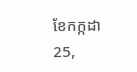ខែកក្កដា 25,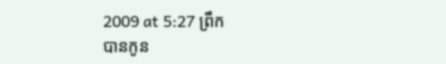2009 at 5:27 ព្រឹក
បានកូន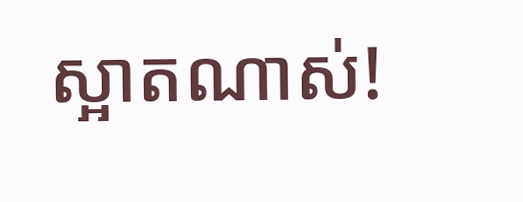ស្អាតណាស់!